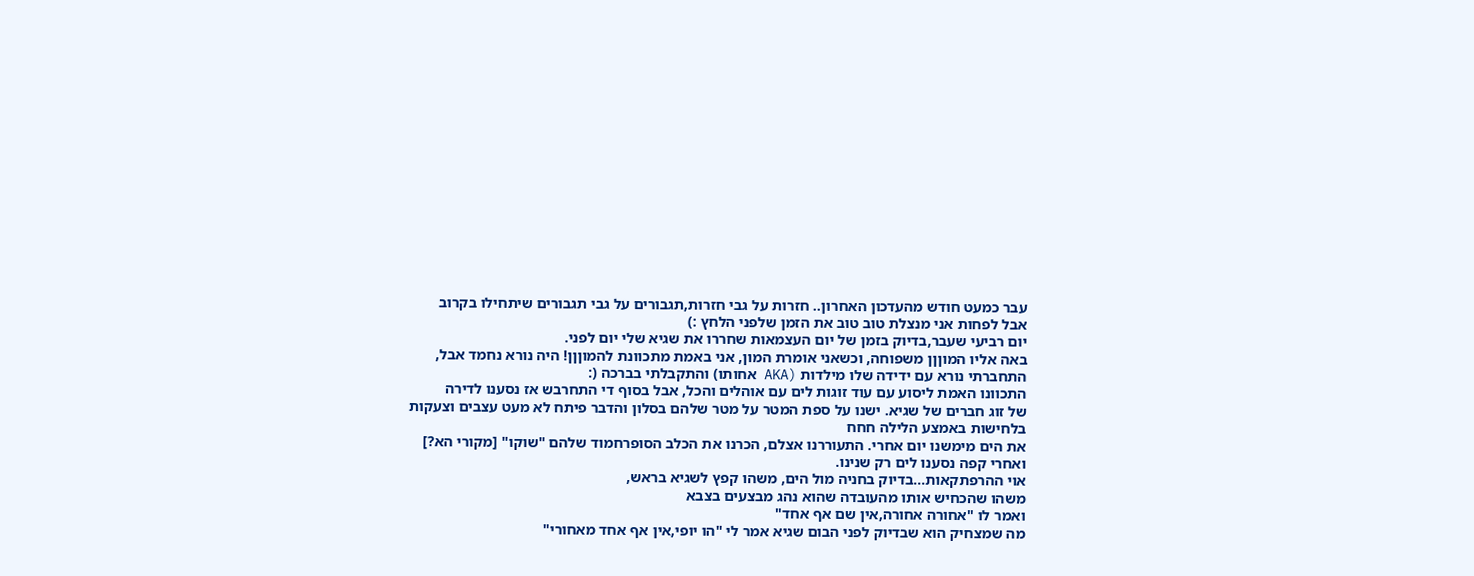עבר כמעט חודש מהעדכון האחרון.. חזרות על גבי חזרות,תגבורים על גבי תגבורים שיתחילו בקרוב
אבל לפחות אני מנצלת טוב טוב את הזמן שלפני הלחץ :)
יום רביעי שעבר,בדיוק בזמן של יום העצמאות שחררו את שגיא שלי יום לפני.
באה אליו המוןןן משפוחה, וכשאני אומרת המון, אני באמת מתכוונת להמוןןן! היה נורא נחמד אבל,
התחברתי נורא עם ידידה שלו מילדות (AKA אחותו) והתקבלתי בברכה (:
התכוונו האמת ליסוע עם עוד זוגות לים עם אוהלים והכל, אבל בסוף די התחרבש אז נסענו לדירה
של זוג חברים של שגיא. ישנו על ספת המטר על מטר שלהם בסלון והדבר פיתח לא מעט עצבים וצעקות
בלחישות באמצע הלילה חחח
את הים מימשנו יום אחרי. התעוררנו אצלם, הכרנו את הכלב הסופרחמוד שלהם "שוקו" [מקורי הא?]
ואחרי קפה נסענו לים רק שנינו.
אוי ההרפתקאות...בדיוק בחניה מול הים, משהו קפץ לשגיא בראש,
משהו שהכחיש אותו מהעובדה שהוא נהג מבצעים בצבא
ואמר לו "אחורה אחורה,אין שם אף אחד"
מה שמצחיק הוא שבדיוק לפני הבום שגיא אמר לי "הו יופי,אין אף אחד מאחורי"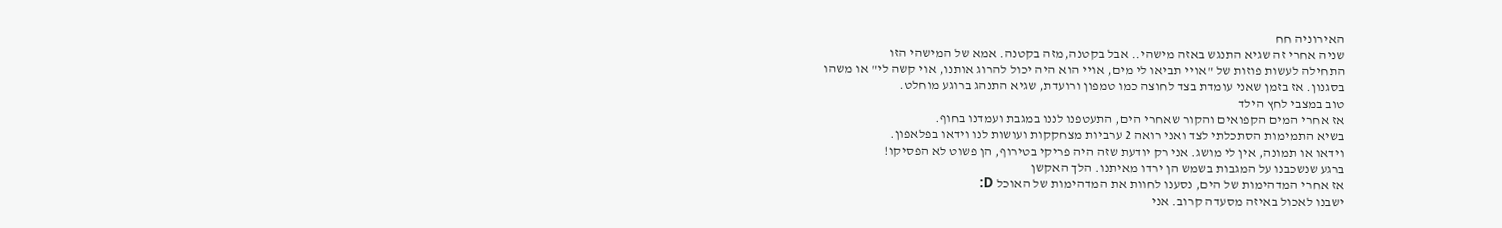האירוניה חח
שניה אחרי זה שגיא התנגש באזה מישהי.. אבל בקטנה,מזה בקטנה. אמא של המישהי הזו
התחילה לעשות פוזות של "אויי תביאו לי מים, אויי הוא היה יכול להרוג אותנו, אוי קשה לי" או משהו
בסגנון. אז בזמן שאני עומדת בצד לחוצה כמו טמפון ורועדת, שגיא התנהג ברוגע מוחלט.
טוב במצבי לחץ הילד
אז אחרי המים הקפואים והקור שאחרי הים, התעטפנו לננו במגבת ועמדנו בחוף.
בשיא התמימות הסתכלתי לצד ואני רואה 2 ערביות מצחקקות ועושות לנו וידאו בפלאפון.
וידאו או תמונה, אין לי מושג. אני רק יודעת שזה היה פריקי בטירוף, הן פשוט לא הפסיקו!
ברגע שנשכבנו על המגבות בשמש הן ירדו מאיתנו. הלך האקשן
אז אחרי המדהימות של הים, נסענו לחוות את המדהימות של האוכל D:
ישבנו לאכול באיזה מסעדה קרוב. אני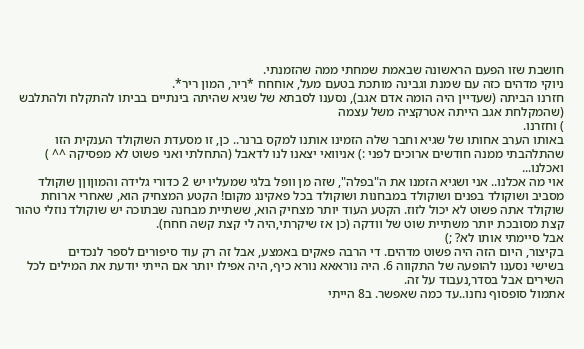חושבת שזו הפעם הראשונה שבאמת שמחתי ממה שהזמנתי.
ניוקי מדהים כזה עם שמנת וגבינה מותכת בטעם מעל, אוחחח *ריר, המון ריר*.
חזרנו הביתה (שעדיין היה הומה אדם אגב), נסענו לסבתא של שגיא שהיתה בינתיים בביתו להתקלח ולהתלבש
(שהמקלחת אגב הייתה אטרקציה משל עצמה
) וחזרנו.
באותו הערב אחותו של שגיא וחבר שלה הזמינו אותנו למקס ברנר.. כן, זו מסעדת השוקולד הענקית הזו שהתלהבתי ממנה חודשים ארוכים לפני :) אניוואי יצאנו לנו לדאבל (התחלתי ואני פשוט לא מפסיקה ^^ )
ואכלנו...
אוי מה אכלנו.. אני ושגיא הזמנו את ה"בפלה", שזה מן וופל בלגי שמעליו יש 2 כדורי גלידה והמוןוןן שוקולד מסביב ושוקולד בפנים ושוקולד במבחנות ושוקולד בכל פאקינג מקום! הקטע המצחיק הוא, שאחרי ארוחת שוקולד אתה פשוט לא יכול לזוז. הקטע העוד יותר מצחיק הוא, ששתיית מבחנה שבתוכה יש שוקולד נוזלי טהור קצת מסובכת יותר משתיית שוט של וודקה (כן אז שיקרתי,היה לי קצת קשה חחח).
אבל סיימתי אותו לא? ;)
בקיצור, היום הזה היה פשוט מדהים. די הרבה פאקים באמצע, אבל זה רק עוד סיפורים לספר לנכדים
בשישי נסענו להופעה של התקווה 6. היה נוראאא נורא כיף, היה אפילו יותר אם הייתי יודעת את המילים לכל השירים אבל בסדר,נעבוד על זה.
אתמול סופסוף נחנו..עד כמה שאפשר. ב8 הייתי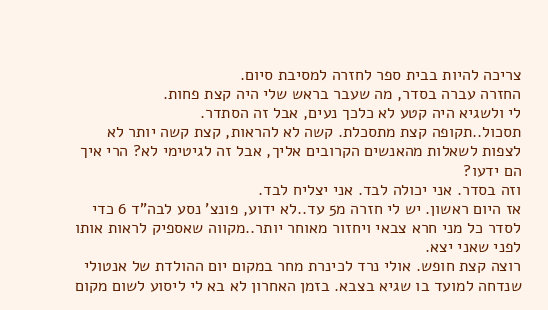צריכה להיות בבית ספר לחזרה למסיבת סיום.
החזרה עברה בסדר, מה שעבר בראש שלי היה קצת פחות.
לי ולשגיא היה קטע לא כלכך נעים, אבל זה הסתדר.
תסכול..תקופה קצת מתסכלת. קשה לא להראות, קצת קשה יותר לא לצפות לשאלות מהאנשים הקרובים אליך, אבל זה לגיטימי לא? הרי איך הם ידעו?
וזה בסדר. אני יכולה לבד. אני יצליח לבד.
אז היום ראשון. יש לי חזרה מ5 עד..לא ידוע, פונצ' נסע לבה"ד 6 כדי לסדר כל מני חרא צבאי ויחזור מאוחר יותר..מקווה שאספיק לראות אותו לפני שאני יצא.
רוצה קצת חופש. אולי נרד לכינרת מחר במקום יום ההולדת של אנטולי שנדחה למועד בו שגיא בצבא. בזמן האחרון לא בא לי ליסוע לשום מקום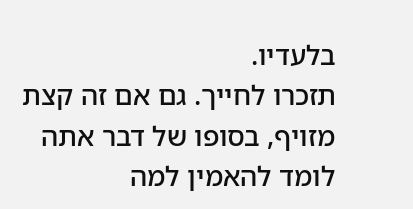בלעדיו.
תזכרו לחייך. גם אם זה קצת מזויף, בסופו של דבר אתה לומד להאמין למה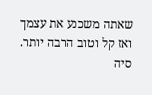שאתה משכנע את עצמך
ואז קל וטוב הרבה יותר.
סיה